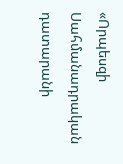«Որպեսզի Սահմանադրական դատարանի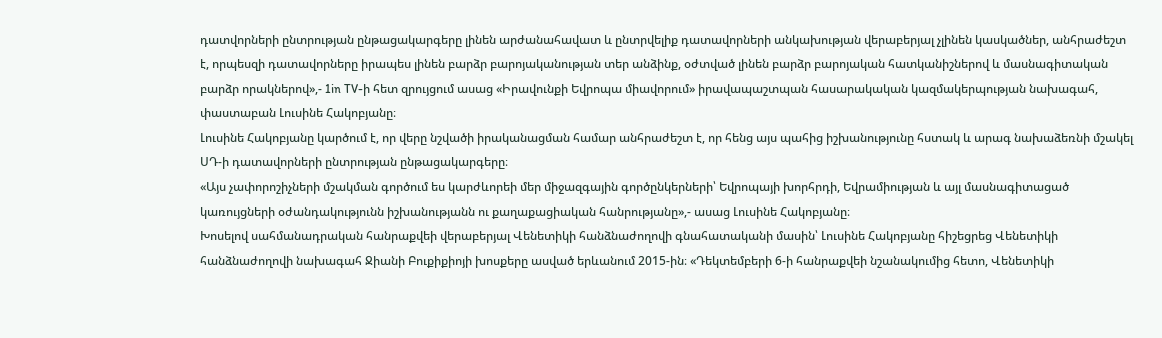դատվորների ընտրության ընթացակարգերը լինեն արժանահավատ և ընտրվելիք դատավորների անկախության վերաբերյալ չլինեն կասկածներ, անհրաժեշտ է, որպեսզի դատավորները իրապես լինեն բարձր բարոյականության տեր անձինք, օժտված լինեն բարձր բարոյական հատկանիշներով և մասնագիտական բարձր որակներով»,- 1in TV-ի հետ զրույցում ասաց «Իրավունքի Եվրոպա միավորում» իրավապաշտպան հասարակական կազմակերպության նախագահ, փաստաբան Լուսինե Հակոբյանը։
Լուսինե Հակոբյանը կարծում է, որ վերը նշվածի իրականացման համար անհրաժեշտ է, որ հենց այս պահից իշխանությունը հստակ և արագ նախաձեռնի մշակել ՍԴ-ի դատավորների ընտրության ընթացակարգերը։
«Այս չափորոշիչների մշակման գործում ես կարժևորեի մեր միջազգային գործընկերների՝ Եվրոպայի խորհրդի, Եվրամիության և այլ մասնագիտացած կառույցների օժանդակությունն իշխանությանն ու քաղաքացիական հանրությանը»,- ասաց Լուսինե Հակոբյանը։
Խոսելով սահմանադրական հանրաքվեի վերաբերյալ Վենետիկի հանձնաժողովի գնահատականի մասին՝ Լուսինե Հակոբյանը հիշեցրեց Վենետիկի հանձնաժողովի նախագահ Ջիանի Բուքիքիոյի խոսքերը ասված երևանում 2015-ին։ «Դեկտեմբերի 6-ի հանրաքվեի նշանակումից հետո, Վենետիկի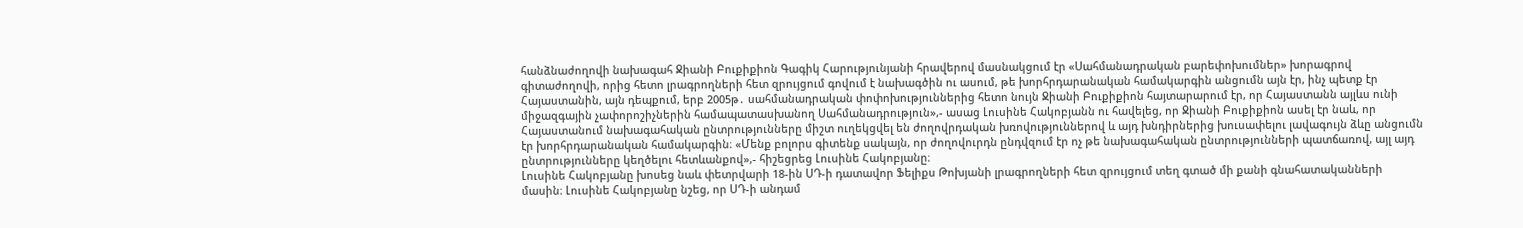հանձնաժողովի նախագահ Ջիանի Բուքիքիոն Գագիկ Հարությունյանի հրավերով մասնակցում էր «Սահմանադրական բարեփոխումներ» խորագրով գիտաժողովի, որից հետո լրագրողների հետ զրույցում գովում է նախագծին ու ասում, թե խորհրդարանական համակարգին անցումն այն էր, ինչ պետք էր Հայաստանին, այն դեպքում, երբ 2005թ․ սահմանադրական փոփոխություններից հետո նույն Ջիանի Բուքիքիոն հայտարարում էր, որ Հայաստանն այլևս ունի միջազգային չափորոշիչներին համապատասխանող Սահմանադրություն»,- ասաց Լուսինե Հակոբյանն ու հավելեց, որ Ջիանի Բուքիքիոն ասել էր նաև, որ Հայաստանում նախագահական ընտրությունները միշտ ուղեկցվել են ժողովրդական խռովություններով և այդ խնդիրներից խուսափելու լավագույն ձևը անցումն էր խորհրդարանական համակարգին։ «Մենք բոլորս գիտենք սակայն, որ ժողովուրդն ընդվզում էր ոչ թե նախագահական ընտրությունների պատճառով, այլ այդ ընտրությունները կեղծելու հետևանքով»,- հիշեցրեց Լուսինե Հակոբյանը։
Լուսինե Հակոբյանը խոսեց նաև փետրվարի 18-ին ՍԴ-ի դատավոր Ֆելիքս Թոխյանի լրագրողների հետ զրույցում տեղ գտած մի քանի գնահատականների մասին։ Լուսինե Հակոբյանը նշեց, որ ՍԴ-ի անդամ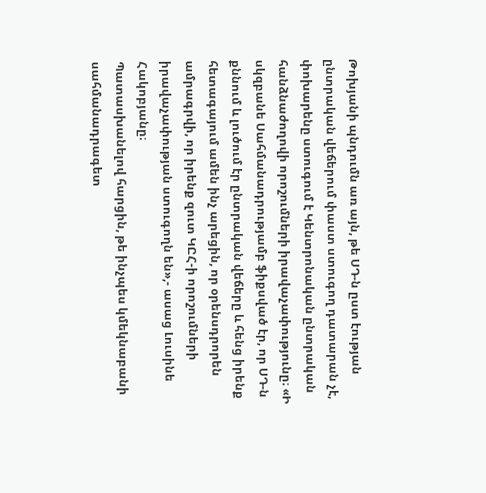Թոխյանի պնդումն առ այն, թե ՍԴ-ն ըստ էության ընտրական վեճերում փաստ ստուգող դատարան չէ, փոխարենը ստուգում է Կենտրոնական ընտրական հանձնաժողովի որոշումների իրավաչափությունը։ «Ի սկզբանե Սահմանադրությամբ ֆիքսված էր, որ ՍԴ-ն քննում և լուծում էր ընտրական վեճերը և հենց իրենք հետագայում ամեն ինչ արեցին, որ օրենսդրորեն ամրագրվի, որ իրենք զուտ ԿԸՀ-ի որոշումների իրավաչափության ստուգողն են»,- ասաց Լուսինե Հակոբյանը։
Պատասխանելով հարցին, թե ինչպես կմեկնաբանի սահմանադրագետ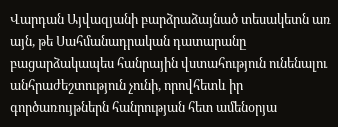Վարդան Այվազյանի բարձրաձայնած տեսակետն առ այն, թե Սահմանադրական դատարանը բացարձակապես հանրային վստահություն ունենալու անհրաժեշտություն չունի, որովհետև իր գործառույթներն հանրության հետ ամենօրյա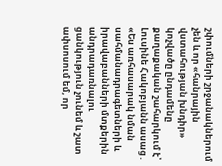շփումների շրջանակներում չեն և որ «հանրային վստահության խնդիր» կոչվածը ընդամենը քաղաքական շահարկում է՝ Լուսինե Հակոբյանն ասաց․ «Ես առհասարակ նման սահմանադրագետների և իրավաբանների մտքերին անդրադառնալու ցանկություն չունեմ և շատ ափսոսում եմ, որ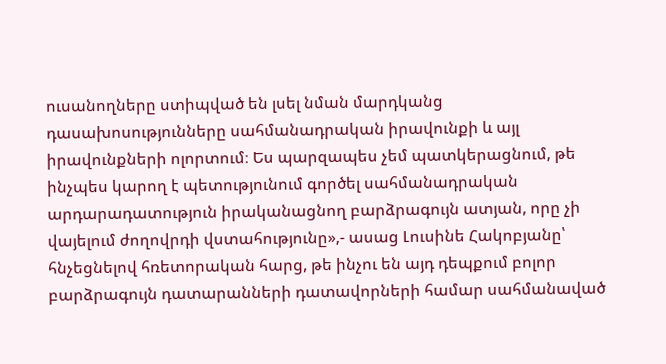ուսանողները ստիպված են լսել նման մարդկանց դասախոսությունները սահմանադրական իրավունքի և այլ իրավունքների ոլորտում։ Ես պարզապես չեմ պատկերացնում, թե ինչպես կարող է պետությունում գործել սահմանադրական արդարադատություն իրականացնող բարձրագույն ատյան, որը չի վայելում ժողովրդի վստահությունը»,- ասաց Լուսինե Հակոբյանը՝ հնչեցնելով հռետորական հարց, թե ինչու են այդ դեպքում բոլոր բարձրագույն դատարանների դատավորների համար սահմանաված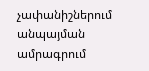չափանիշներում անպայման ամրագրում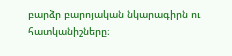բարձր բարոյական նկարագիրն ու հատկանիշները։